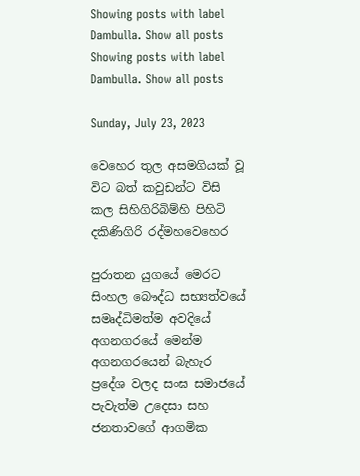Showing posts with label Dambulla. Show all posts
Showing posts with label Dambulla. Show all posts

Sunday, July 23, 2023

වෙහෙර තුල අසමගියක් වූ විට බත් කවුඩන්ට විසි කල සිහිගිරිබිම්හි පිහිටි දකිණිගිරි රද්මහවෙහෙර

පුරාතන යුගයේ මෙරට සිංහල බෞද්ධ සභ්‍යත්වයේ සමෘද්ධිමත්ම අවදියේ අගනගරයේ මෙන්ම අගනගරයෙන් බැහැර ප්‍රදේශ වලද සංඝ සමාජයේ පැවැත්ම උදෙසා සහ ජනතාවගේ ආගමික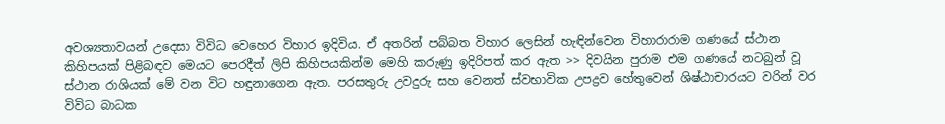අවශ්‍යතාවයන් උදෙසා විවිධ වෙහෙර විහාර ඉදිවිය. ඒ අතරින් පබ්බත විහාර ලෙසින් හැඳින්වෙන විහාරාරාම ගණයේ ස්ථාන කිහිපයක් පිළිබඳව මෙයට පෙරදීත් ලිපි කිහිපයකින්ම මෙහි කරුණු ඉදිරිපත් කර ඇත >> දිවයින පුරාම එම ගණයේ නටබුන් වූ ස්ථාන රාශියක් මේ වන විට හඳුනාගෙන ඇත. පරසතුරු උවදුරු සහ වෙනත් ස්වභාවික උපද්‍රව හේතුවෙන් ශිෂ්ඨාචාරයට වරින් වර විවිධ බාධක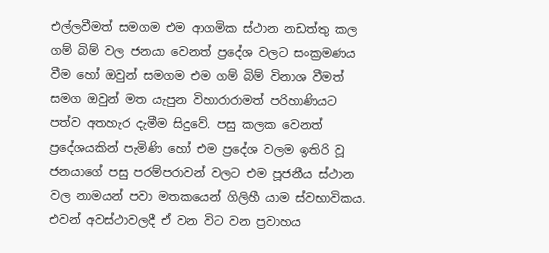එල්ලවීමත් සමගම එම ආගමික ස්ථාන නඩත්තු කල ගම් බිම් වල ජනයා වෙනත් ප්‍රදේශ වලට සංක්‍රමණය වීම හෝ ඔවුන් සමගම එම ගම් බිම් විනාශ වීමත් සමග ඔවුන් මත යැපුන විහාරාරාමත් පරිහාණියට පත්ව අතහැර දැමීම සිදුවේ. පසු කලක වෙනත් ප්‍රදේශයකින් පැමිණි හෝ එම ප්‍රදේශ වලම ඉතිරි වූ ජනයාගේ පසු පරම්පරාවන් වලට එම පූජනීය ස්ථාන වල නාමයන් පවා මතකයෙන් ගිලිහී යාම ස්වභාවිකය. එවන් අවස්ථාවලදී ඒ වන විට වන ප්‍රවාහය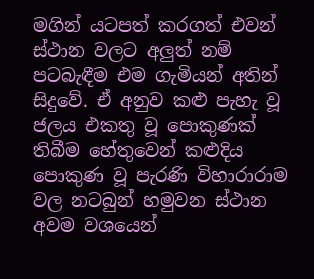මගින් යටපත් කරගත් එවන් ස්ථාන වලට අලුත් නම් පටබැඳීම එම ගැමියන් අතින් සිදුවේ. ඒ අනුව කළු පැහැ වූ ජලය එකතු වූ පොකුණක් තිබීම හේතුවෙන් කළුදිය පොකුණ වූ පැරණි විහාරාරාම වල නටබුන් හමුවන ස්ථාන අවම වශයෙන්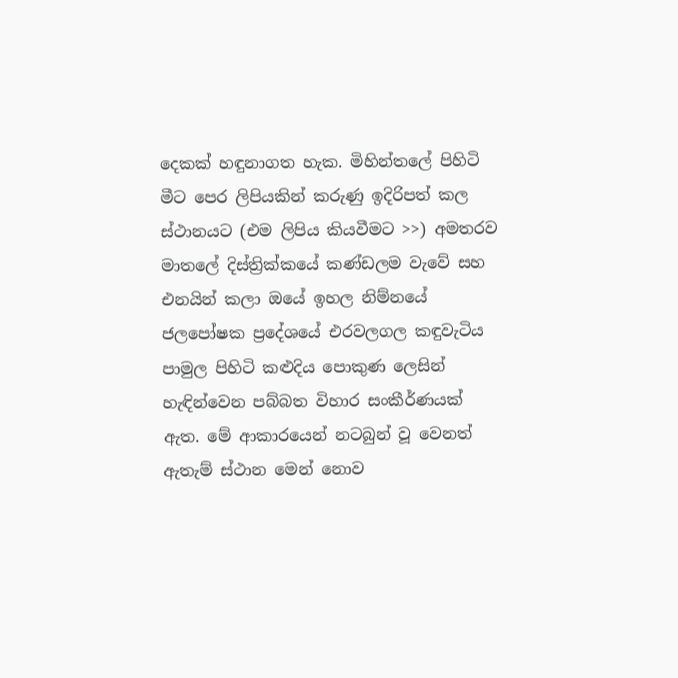දෙකක් හඳුනාගත හැක. මිහින්තලේ පිහිටි මීට පෙර ලිපියකින් කරුණු ඉදිරිපත් කල ස්ථානයට (එම ලිපිය කියවීමට >>) අමතරව මාතලේ දිස්ත්‍රික්කයේ කණ්ඩලම වැවේ සහ එනයින් කලා ඔයේ ඉහල නිම්නයේ ජලපෝෂක ප්‍රදේශයේ එරවලගල කඳුවැටිය පාමුල පිහිටි කළුදිය පොකුණ ලෙසින් හැඳින්වෙන පබ්බත විහාර සංකීර්ණයක් ඇත. මේ ආකාරයෙන් නටබුන් වූ වෙනත් ඇතැම් ස්ථාන මෙන් නොව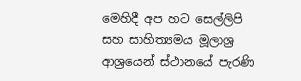මෙහිදී අප හට සෙල්ලිපි සහ සාහිත්‍යමය මූලාශ්‍ර ආශ්‍රයෙන් ස්ථානයේ පැරණි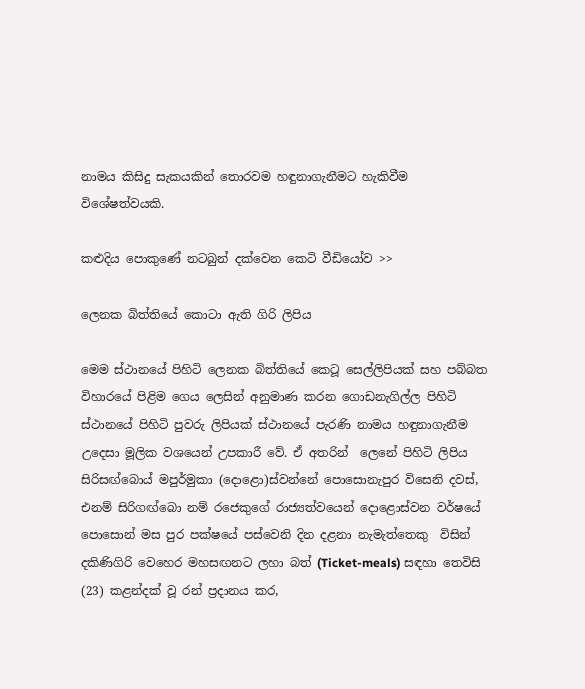නාමය කිසිදු සැකයකින් තොරවම හඳුනාගැනීමට හැකිවීම විශේෂත්වයකි.

කළුදිය පොකුණේ නටබුන් දක්වෙන කෙටි වීඩියෝව >>

ලෙනක බිත්තියේ කොටා ඇති ගිරි ලිපිය

මෙම ස්ථානයේ පිහිටි ලෙනක බිත්තියේ කෙටූ සෙල්ලිපියක් සහ පබ්බත විහාරයේ පිළිම ගෙය ලෙසින් අනුමාණ කරන ගොඩනැගිල්ල පිහිටි ස්ථානයේ පිහිටි පුවරු ලිපියක් ස්ථානයේ පැරණි නාමය හඳුනාගැනීම උදෙසා මූලික වශයෙන් උපකාරී වේ. ඒ අතරින්  ලෙනේ පිහිටි ලිපිය සිරිසඟ්බොය් මපුර්මුකා (දොළො)ස්වන්නේ පොසොනැපුර විසෙනි දවස්, එනම් සිරිගඟ්බො නම් රජෙකුගේ රාජ්‍යත්වයෙන් දොළොස්වන වර්ෂයේ පොසොන් මස පුර පක්ෂයේ පස්වෙනි දින දළනා නැමැත්තෙකු  විසින් දකිණිගිරි වෙහෙර මහසඟනට ලහා බත් (Ticket-meals) සඳහා තෙවිසි (23) කළන්දක් වූ රන් ප්‍රදානය කර,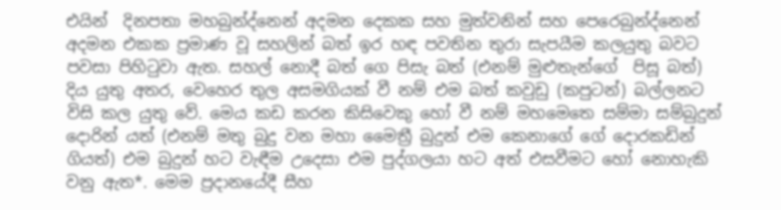එයින්  දිනපතා මහබුන්ද්නෙන් අදමන දෙකක සහ මුත්වනින් සහ පෙරෙබුන්ද්නෙන් අදමන එකක ප්‍රමාණ වූ සහලින් බත් ඉර හඳ පවතින තුරා සැපයීම කලයුතු බවට පවසා පිහිටුවා ඇත. සහල් නොදී බත් ගෙ පිසැ බත් (එනම් මුළුතැන්ගේ  පිසූ බත්) දිය යුතු අතර, වෙහෙර තුල අසමගියක් වී නම් එම බත් කවුඩු (කපුටන්) බල්ලනට විසි කල යුතු වේ. මෙය කඩ කරන කිසිවෙකු හෝ වී නම් මහමෙතෙ සම්මා සම්බුදුන් දොරින් යත් (එනම් මතු බුදු වන මහා මෛත්‍රී බුදුන් එම කෙනාගේ ගේ දොරකඩින් ගියත්) එම බුදුන් හට වැඳීම උදෙසා එම පුද්ගලයා හට අත් එසවීමට හෝ නොහැකි වනු ඇත*. මෙම ප්‍රදානයේදී සීහ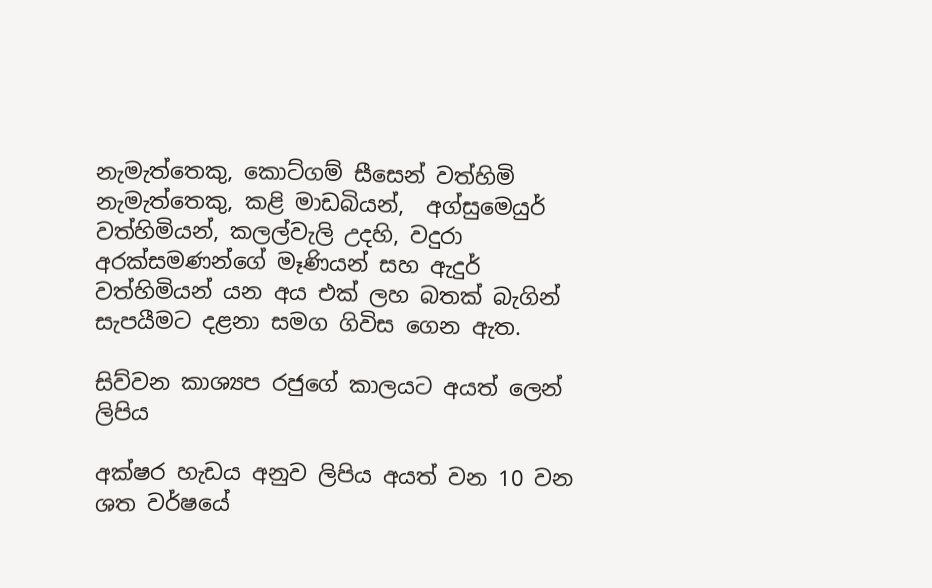නැමැත්තෙකු, කොට්ගම් සීසෙන් වත්හිමි නැමැත්තෙකු, කළි මාඩබියන්,  අග්සුමෙයුර් වත්හිමියන්, කලල්වැලි උදහි, වදුරා අරක්සමණන්ගේ මෑණියන් සහ ඇදුර් වත්හිමියන් යන අය එක් ලහ බතක් බැගින් සැපයීමට දළනා සමග ගිවිස ගෙන ඇත.

සිව්වන කාශ්‍යප රජුගේ කාලයට අයත් ලෙන් ලිපිය

අක්ෂර හැඩය අනුව ලිපිය අයත් වන 10 වන ශත වර්ෂයේ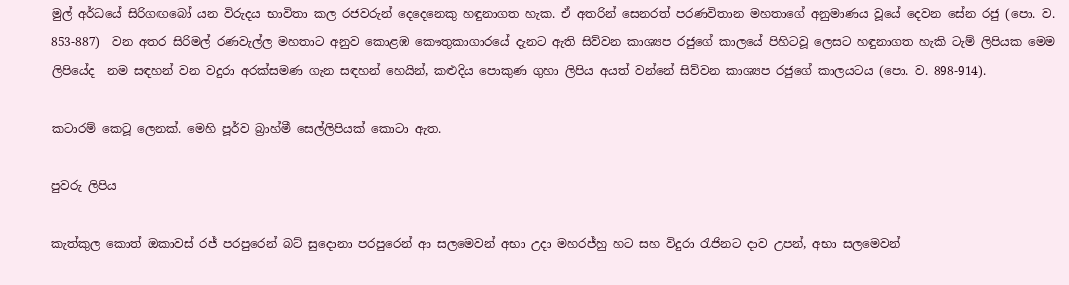මුල් අර්ධයේ සිරිගඟබෝ යන විරුදය භාවිතා කල රජවරුන් දෙදෙනෙකු හඳුනාගත හැක. ඒ අතරින් සෙනරත් පරණවිතාන මහතාගේ අනුමාණය වූයේ දෙවන සේන රජු (පො. ව. 853-887)  වන අතර සිරිමල් රණවැල්ල මහතාට අනුව කොළඹ කෞතුකාගාරයේ දැනට ඇති සිව්වන කාශ්‍යප රජුගේ කාලයේ පිහිටවූ ලෙසට හඳුනාගත හැකි ටැම් ලිපියක මෙම ලිපියේද  නම සඳහන් වන වදුරා අරක්සමණ ගැන සඳහන් හෙයින්, කළුදිය පොකුණ ගුහා ලිපිය අයත් වන්නේ සිව්වන කාශ්‍යප රජුගේ කාලයටය (පො. ව. 898-914).

කටාරම් කෙටූ ලෙනක්. මෙහි පූර්ව බ්‍රාහ්මී සෙල්ලිපියක් කොටා ඇත.

පුවරු ලිපිය

කැත්කුල කොත් ඔකාවස් රජ් පරපුරෙන් බට් සුදොනා පරපුරෙන් ආ සලමෙවන් අභා උදා මහරජ්හු හට සහ විදුරා රැජිනට දාව උපන්, අභා සලමෙවන්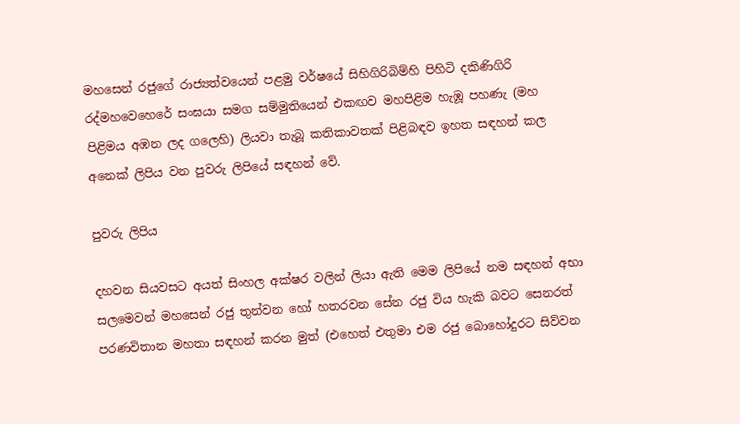මහසෙන් රජුගේ රාජ්‍යත්වයෙන් පළමු වර්ෂයේ සිහිගිරිබිම්හි පිහිටි දකිණිගිරි රද්මහවෙහෙරේ සංඝයා සමග සම්මුතියෙන් එකඟව මහපිළිම හැඹූ පහණැ (මහ පිළිමය අඹන ලද ගලෙහි) ලියවා තැබූ කතිකාවතක් පිළිබඳව ඉහත සඳහන් කල අනෙක් ලිපිය වන පුවරු ලිපියේ සඳහන් වේ.

පුවරු ලිපිය

දහවන සියවසට අයත් සිංහල අක්ෂර වලින් ලියා ඇති මෙම ලිපියේ නම සඳහන් අභා සලමෙවන් මහසෙන් රජු තුන්වන හෝ හතරවන සේන රජු විය හැකි බවට සෙනරත් පරණවිතාන මහතා සඳහන් කරන මුත් (එහෙත් එතුමා එම රජු බොහෝදුරට සිව්වන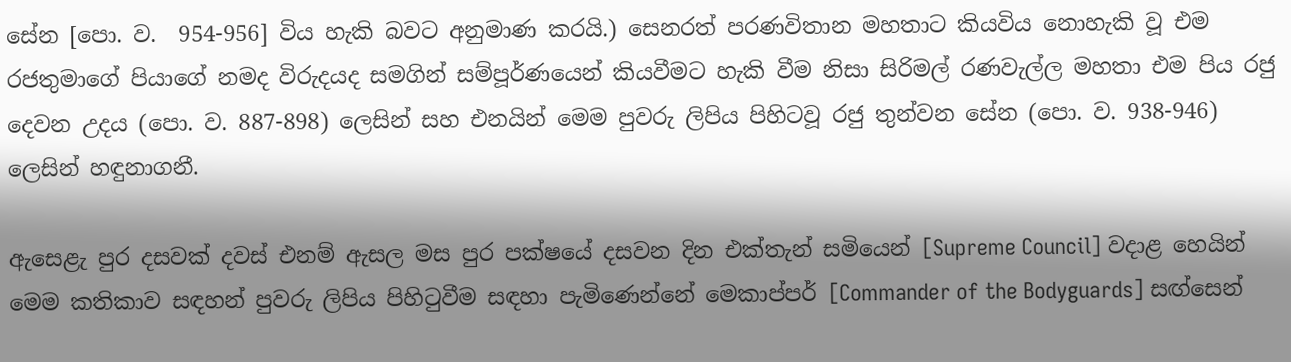සේන [පො. ව.  954-956] විය හැකි බවට අනුමාණ කරයි.) සෙනරත් පරණවිතාන මහතාට කියවිය නොහැකි වූ එම රජතුමාගේ පියාගේ නමද විරුදයද සමගින් සම්පූර්ණයෙන් කියවීමට හැකි වීම නිසා සිරිමල් රණවැල්ල මහතා එම පිය රජු දෙවන උදය (පො. ව. 887-898) ලෙසින් සහ එනයින් මෙම පුවරු ලිපිය පිහිටවූ රජු තුන්වන සේන (පො. ව. 938-946) ලෙසින් හඳුනාගනී.

ඇසෙළැ පුර දසවක් දවස් එනම් ඇසල මස පුර පක්ෂයේ දසවන දින එක්තැන් සමියෙන් [Supreme Council] වදාළ හෙයින් මෙම කතිකාව සඳහන් පුවරු ලිපිය පිහිටුවීම සඳහා පැමිණෙන්නේ මෙකාප්පර් [Commander of the Bodyguards] සඟ්සෙන්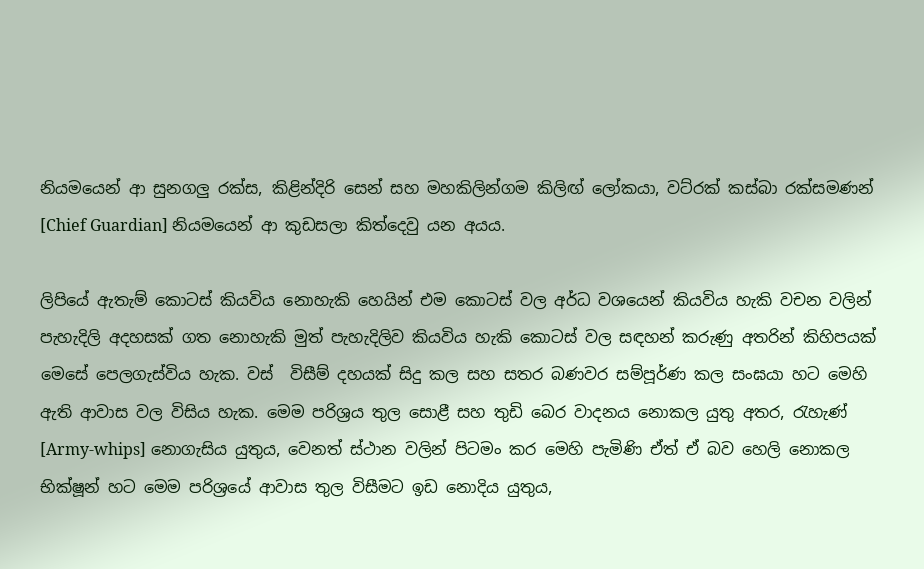නියමයෙන් ආ සුනගලු රක්ස, කිළින්දිරි සෙන් සහ මහකිලින්ගම කිලිඟ් ලෝකයා, වට්රක් කස්බා රක්සමණන් [Chief Guardian] නියමයෙන් ආ කුඩසලා කිත්දෙවු යන අයය.

ලිපියේ ඇතැම් කොටස් කියවිය නොහැකි හෙයින් එම කොටස් වල අර්ධ වශයෙන් කියවිය හැකි වචන වලින් පැහැදිලි අදහසක් ගත නොහැකි මුත් පැහැදිලිව කියවිය හැකි කොටස් වල සඳහන් කරුණු අතරින් කිහිපයක් මෙසේ පෙලගැස්විය හැක. වස්  විසීම් දහයක් සිදු කල සහ සතර බණවර සම්පූර්ණ කල සංඝයා හට මෙහි ඇති ආවාස වල විසිය හැක. මෙම පරිශ්‍රය තුල සොළී සහ තුඩි බෙර වාදනය නොකල යුතු අතර, රැහැණ් [Army-whips] නොගැසිය යුතුය, වෙනත් ස්ථාන වලින් පිටමං කර මෙහි පැමිණි ඒත් ඒ බව හෙලි නොකල භික්ෂූන් හට මෙම පරිශ්‍රයේ ආවාස තුල විසීමට ඉඩ නොදිය යුතුය,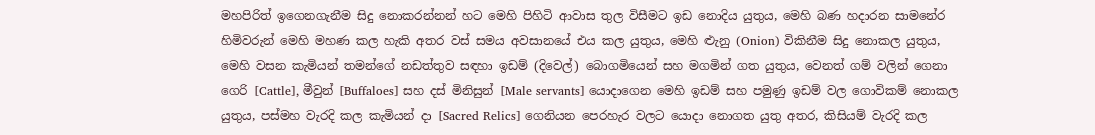මහපිරිත් ඉගෙනගැනීම සිදු නොකරන්නන් හට මෙහි පිහිටි ආවාස තුල විසීමට ඉඩ නොදිය යුතුය, මෙහි බණ හදාරන සාමනේර හිමිවරුන් මෙහි මහණ කල හැකි අතර වස් සමය අවසානයේ එය කල යුතුය, මෙහි ළුැනු (Onion) විකිනීම සිදු නොකල යුතුය, මෙහි වසන කැමියන් තමන්ගේ නඩත්තුව සඳහා ඉඩම් (දිවෙල්) බොගමියෙන් සහ මගමින් ගත යුතුය, වෙනත් ගම් වලින් ගෙනා ගෙරි [Cattle], මීවුන් [Buffaloes] සහ දස් මිනිසුන් [Male servants] යොදාගෙන මෙහි ඉඩම් සහ පමුණු ඉඩම් වල ගොවිකම් නොකල යුතුය, පස්මහ වැරදි කල කැමියන් දා [Sacred Relics] ගෙනියන පෙරහැර වලට යොදා නොගත යුතු අතර, කිසියම් වැරදි කල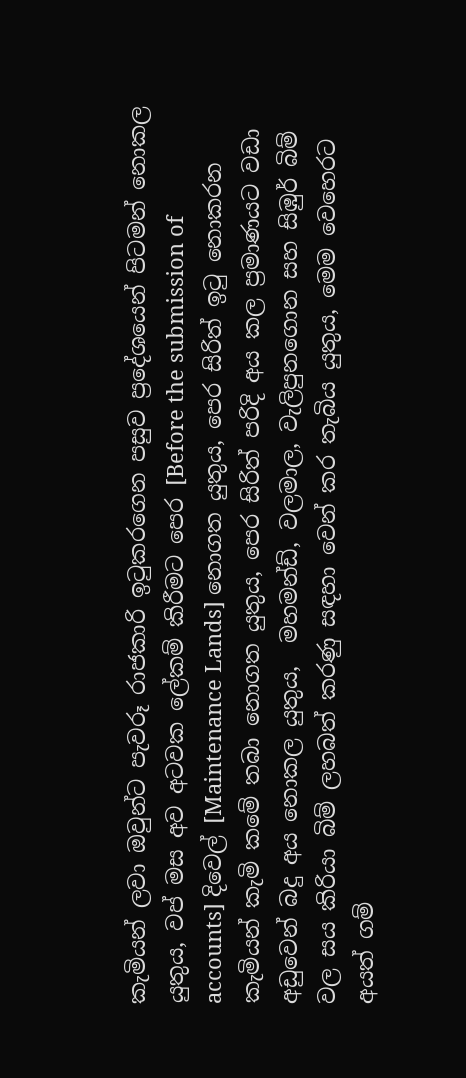කැමියන් ලවා ඔවුන්ට පැවරූ රාජකාරි ඉටුකරගෙන පසුව ප්‍රදේශයෙන් පිටමන් නොකල යුතුය, වප් මස අව අටවක ලේකම් කිරීමට පෙර [Before the submission of accounts] දිවෙල් [Maintenance Lands] නොගත යුතුය, පෙර සිරිත් ඉටු නොකරන කැමියන් කැමි කමේ තබා නොගත යුතුය, පෙර සිරිත් පරිදි අය කල ප්‍රමාණයට වඩා අඩුවෙන් බදු අය නොකල යුතුය,  මහමන්ඩ්, වලමාල, වැලිපුනගොන සහ සිඹුර් බිම් වල සය කිරියා බිම් ලහබත් කරණු සඳහා වෙන් කර තැබිය යුතුය, මෙම වෙහෙරට අයත් ගම්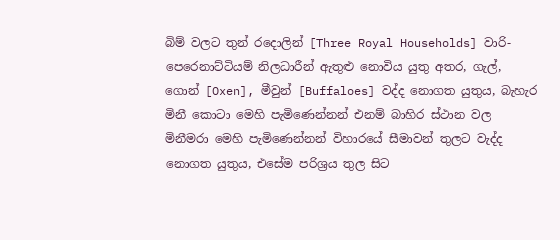බිම් වලට තුන් රදොලින් [Three Royal Households] වාරි-පෙරෙනාට්ටියම් නිලධාරීන් ඇතුළු නොවිය යුතු අතර, ගැල්, ගොන් [Oxen], මීවුන් [Buffaloes] වද්ද නොගත යුතුය, බැහැර මිනී කොටා මෙහි පැමිණෙන්නන් එනම් බාහිර ස්ථාන වල මිනීමරා මෙහි පැමිණෙන්නන් විහාරයේ සීමාවන් තුලට වැද්ද නොගත යුතුය, එසේම පරිශ්‍රය තුල සිට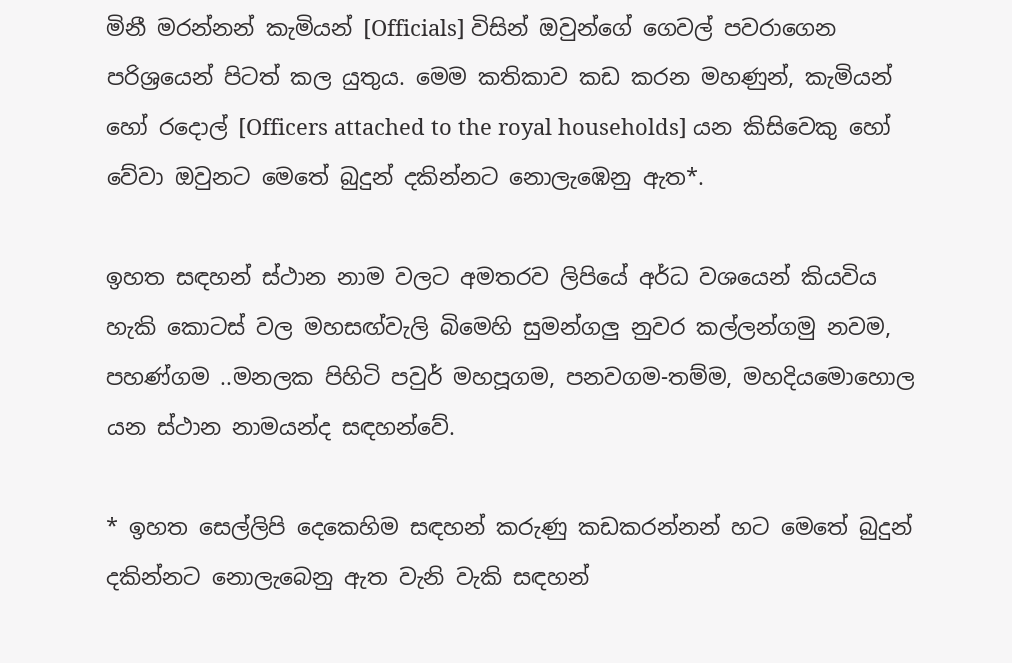මිනී මරන්නන් කැමියන් [Officials] විසින් ඔවුන්ගේ ගෙවල් පවරාගෙන පරිශ්‍රයෙන් පිටත් කල යුතුය. මෙම කතිකාව කඩ කරන මහණුන්, කැමියන් හෝ රදොල් [Officers attached to the royal households] යන කිසිවෙකු හෝ වේවා ඔවුනට මෙතේ බුදුන් දකින්නට නොලැඹෙනු ඇත*.

ඉහත සඳහන් ස්ථාන නාම වලට අමතරව ලිපියේ අර්ධ වශයෙන් කියවිය හැකි කොටස් වල මහසඟ්වැලි බිමෙහි සුමන්ගලු නුවර කල්ලන්ගමු නවම, පහණ්ගම ..මනලක පිහිටි පවුර් මහපූගම, පනවගම-තම්ම, මහදියමොහොල යන ස්ථාන නාමයන්ද සඳහන්වේ.

* ඉහත සෙල්ලිපි දෙකෙහිම සඳහන් කරුණු කඩකරන්නන් හට මෙතේ බුදුන් දකින්නට නොලැබෙනු ඇත වැනි වැකි සඳහන්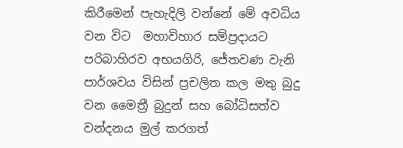කිරීමෙන් පැහැදිලි වන්නේ මේ අවධිය වන විට  මහාවිහාර සම්ප්‍රදායට පරිබාහිරව අභයගිරි, ජේතවණ වැනි පාර්ශවය විසින් ප්‍රචලිත කල මතු බුදු වන මෛත්‍රී බුදුන් සහ බෝධිසත්ව වන්දනය මුල් කරගත්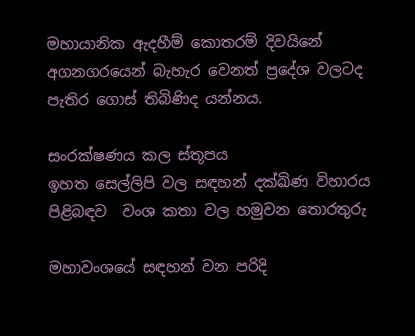මහායානික ඇදහීම් කොතරම් දිවයිනේ අගනගරයෙන් බැහැර වෙනත් ප්‍රදේශ වලටද පැතිර ගොස් තිබිණිද යන්නය.

සංරක්ෂණය කල ස්තූපය
ඉහත සෙල්ලිපි වල සඳහන් දක්ඛිණ විහාරය පිළිබඳව  වංශ කතා වල හමුවන තොරතුරු

මහාවංශයේ සඳහන් වන පරිදි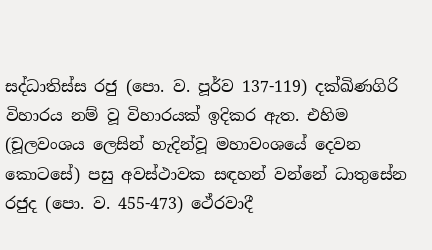සද්ධාතිස්ස රජු (පො. ව. පූර්ව 137-119) දක්ඛිණගිරි විහාරය නම් වූ විහාරයක් ඉදිකර ඇත. එහිම (චූලවංශය ලෙසින් හැදින්වූ මහාවංශයේ දෙවන කොටසේ) පසු අවස්ථාවක සඳහන් වන්නේ ධාතුසේන රජුද (පො. ව. 455-473) ථේරවාදී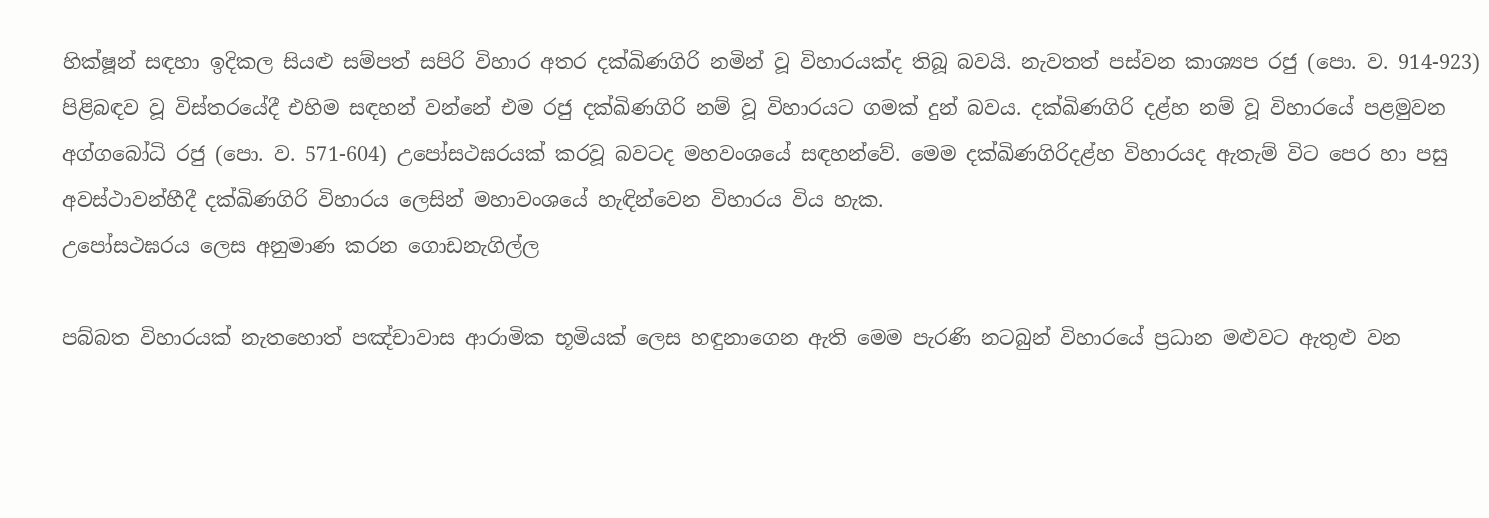හික්ෂූන් සඳහා ඉදිකල සියළු සම්පත් සපිරි විහාර අතර දක්ඛිණගිරි නමින් වූ විහාරයක්ද තිබූ බවයි. නැවතත් පස්වන කාශ්‍යප රජු (පො. ව. 914-923) පිළිබඳව වූ විස්තරයේදී එහිම සඳහන් වන්නේ එම රජු දක්ඛිණගිරි නම් වූ විහාරයට ගමක් දුන් බවය. දක්ඛිණගිරි දළ්හ නම් වූ විහාරයේ පළමුවන අග්ගබෝධි රජු (පො. ව. 571-604) උපෝසථඝරයක් කරවූ බවටද මහවංශයේ සඳහන්වේ. මෙම දක්ඛිණගිරිදළ්හ විහාරයද ඇතැම් විට පෙර හා පසු අවස්ථාවන්හීදී දක්ඛිණගිරි විහාරය ලෙසින් මහාවංශයේ හැඳින්වෙන විහාරය විය හැක.
උපෝසථඝරය ලෙස අනුමාණ කරන ගොඩනැගිල්ල

පබ්බත විහාරයක් නැතහොත් පඤ්චාවාස ආරාමික භූමියක් ලෙස හඳුනාගෙන ඇති මෙම පැරණි නටබුන් විහාරයේ ප්‍රධාන මළුවට ඇතුළු වන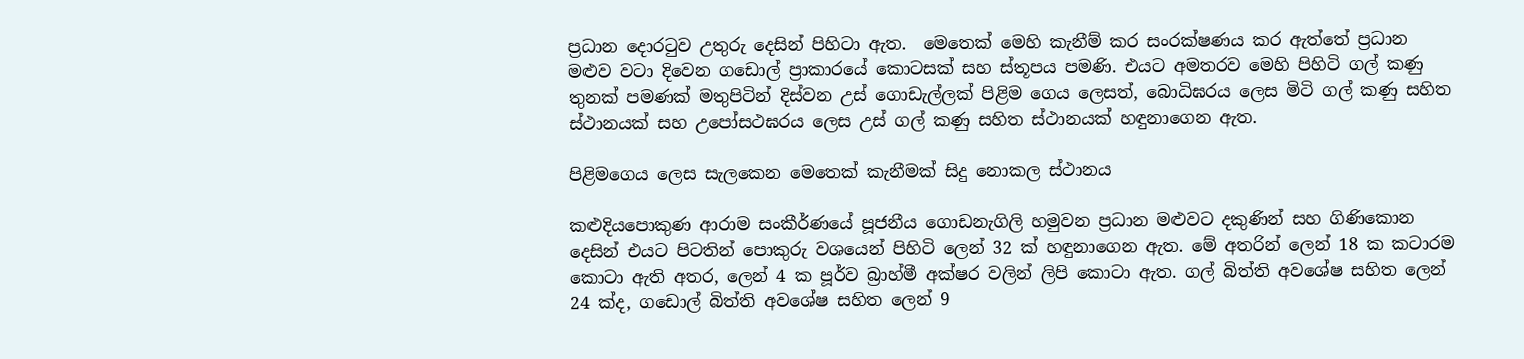ප්‍රධාන දොරටුව උතුරු දෙසින් පිහිටා ඇත.  මෙතෙක් මෙහි කැනීම් කර සංරක්ෂණය කර ඇත්තේ ප්‍රධාන මළුව වටා දිවෙන ගඩොල් ප්‍රාකාරයේ කොටසක් සහ ස්තූපය පමණි. එයට අමතරව මෙහි පිහිටි ගල් කණු තුනක් පමණක් මතුපිටින් දිස්වන උස් ගොඩැල්ලක් පිළිම ගෙය ලෙසත්, බොධිඝරය ලෙස මිටි ගල් කණු සහිත ස්ථානයක් සහ උපෝසථඝරය ලෙස උස් ගල් කණු සහිත ස්ථානයක් හඳුනාගෙන ඇත.

පිළිමගෙය ලෙස සැලකෙන මෙතෙක් කැනීමක් සිදු නොකල ස්ථානය

කළුදියපොකුණ ආරාම සංකීර්ණයේ පූජනීය ගොඩනැගිලි හමුවන ප්‍රධාන මළුවට දකුණින් සහ ගිණිකොන දෙසින් එයට පිටතින් පොකුරු වශයෙන් පිහිටි ලෙන් 32 ක් හඳුනාගෙන ඇත. මේ අතරින් ලෙන් 18 ක කටාරම කොටා ඇති අතර, ලෙන් 4 ක පූර්ව බ්‍රාහ්මී අක්ෂර වලින් ලිපි කොටා ඇත. ගල් බිත්ති අවශේෂ සහිත ලෙන් 24 ක්ද, ගඩොල් බිත්ති අවශේෂ සහිත ලෙන් 9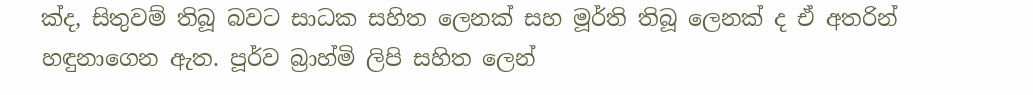ක්ද, සිතුවම් තිබූ බවට සාධක සහිත ලෙනක් සහ මූර්ති තිබූ ලෙනක් ද ඒ අතරින් හඳුනාගෙන ඇත. පූර්ව බ්‍රාහ්මි ලිපි සහිත ලෙන්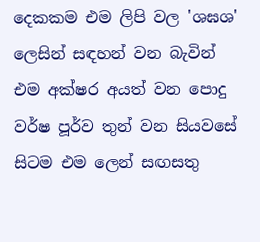දෙකකම එම ලිපි වල 'ශඝශ' ලෙසින් සඳහන් වන බැවින් එම අක්ෂර අයත් වන පොදු වර්ෂ පූර්ව තුන් වන සියවසේ සිටම එම ලෙන් සඟසතු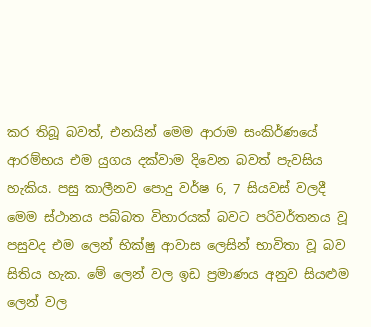කර තිබූ බවත්, එනයින් මෙම ආරාම සංකිර්ණයේ ආරම්භය එම යුගය දක්වාම දිවෙන බවත් පැවසිය හැකිය. පසු කාලීනව පොදු වර්ෂ 6, 7 සියවස් වලදී මෙම ස්ථානය පබ්බත විහාරයක් බවට පරිවර්තනය වූ පසුවද එම ලෙන් භික්ෂු ආවාස ලෙසින් භාවිතා වූ බව සිතිය හැක. මේ ලෙන් වල ඉඩ ප්‍රමාණය අනුව සියළුම ලෙන් වල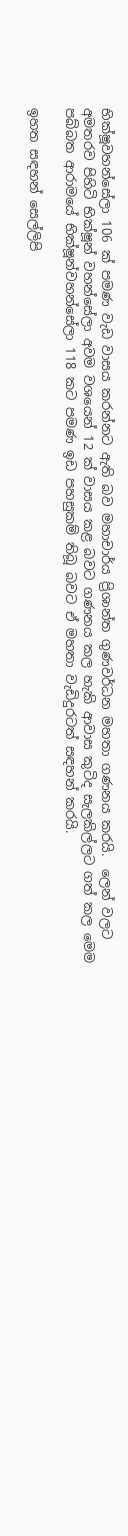භික්ෂූවහන්සේලා 106 ක් පමණ වැඩ වාසය කරන්නට ඇති බව මහාචාර්ය ප්‍රිශාන්ත ගුණවර්ධන මහතා ගණනය කරයි.  ලෙන් වලට අමතරව පිහිටි භික්ෂූන් වහන්සේලා අවම වශයෙන් 12 ක් වාසය කළ බවට ගණනය කල හැකි ආවාස කුටිද සැලකිල්ලට ගත් කල මෙම පබ්බත ආරාමයේ භික්ෂූන්වහන්සේලා 118 කට පමණ ඉඩ පහසුකම් තිබූ බවට ඒ මහතා වැඩිදුරටත් සඳහන් කරයි.

ඉහත සඳහන් සෙල්ලිපි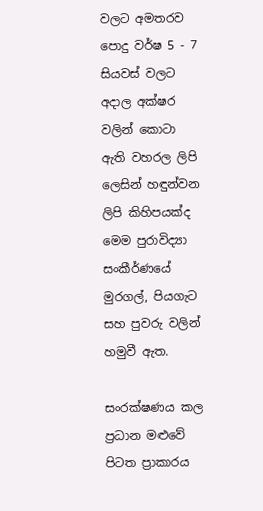වලට අමතරව පොදු වර්ෂ 5 - 7 සියවස් වලට අදාල අක්ෂර වලින් කොටා ඇති වහරල ලිපි ලෙසින් හඳුන්වන ලිපි කිහිපයක්ද මෙම පුරාවිද්‍යා සංකීර්ණයේ මුරගල්, පියගැට සහ පුවරු වලින් හමුවී ඇත.

සංරක්ෂණය කල ප්‍රධාන මළුවේ පිටත ප්‍රාකාරය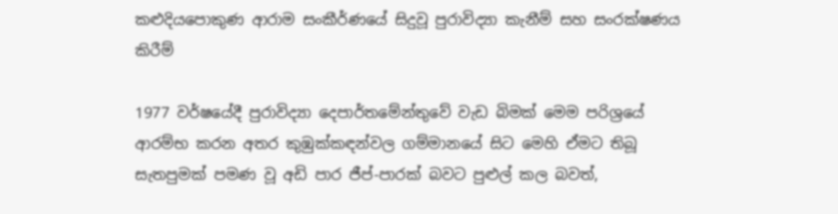කළුදියපොකුණ ආරාම සංකීර්ණයේ සිදුවූ පුරාවිද්‍යා කැනීම් සහ සංරක්ෂණය කිරීම්

1977 වර්ෂයේදී පුරාවිද්‍යා දෙපාර්තමේන්තුවේ වැඩ බිමක් මෙම පරිශ්‍රයේ ආරම්භ කරන අතර කුඹුක්කඳන්වල ගම්මානයේ සිට මෙහි ඒමට තිබූ සැතපුමක් පමණ වූ අඩි පාර ජීප්-පාරක් බවට පුළුල් කල බවත්,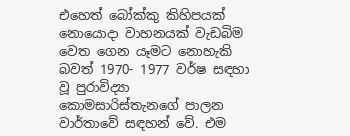එහෙත් බෝක්කු කිහිපයක් නොයොදා වාහනයක් වැඩබිම වෙත ගෙන යෑමට නොහැකි බවත් 1970- 1977 වර්ෂ සඳහා වූ පුරාවිද්‍යා කොමසාරිස්තැනගේ පාලන වාර්තාවේ සඳහන් වේ. එම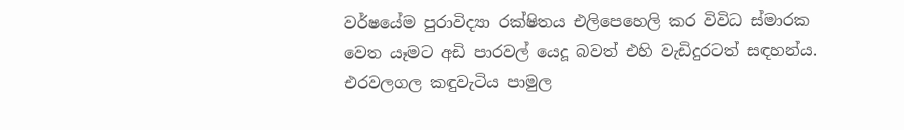වර්ෂයේම පුරාවිද්‍යා රක්ෂිතය එලිපෙහෙලි කර විවිධ ස්මාරක වෙත යෑමට අඩි පාරවල් යෙදූ බවත් එහි වැඩිදුරටත් සඳහන්ය.
එරවලගල කඳුවැටිය පාමුල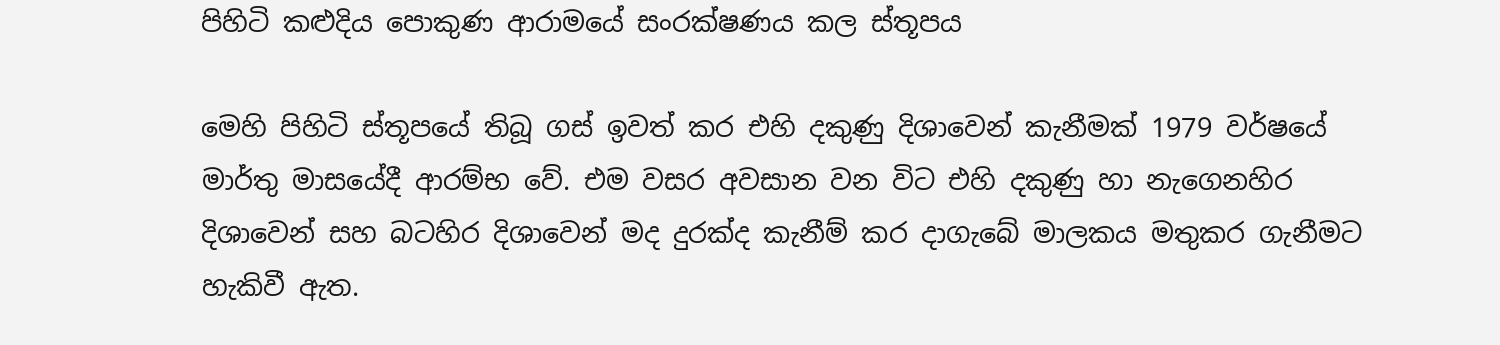පිහිටි කළුදිය පොකුණ ආරාමයේ සංරක්ෂණය කල ස්තූපය

මෙහි පිහිටි ස්තූපයේ තිබූ ගස් ඉවත් කර එහි දකුණු දිශාවෙන් කැනීමක් 1979 වර්ෂයේ මාර්තු මාසයේදී ආරම්භ වේ. එම වසර අවසාන වන විට එහි දකුණු හා නැගෙනහිර දිශාවෙන් සහ බටහිර දිශාවෙන් මද දුරක්ද කැනීම් කර දාගැබේ මාලකය මතුකර ගැනීමට හැකිවී ඇත.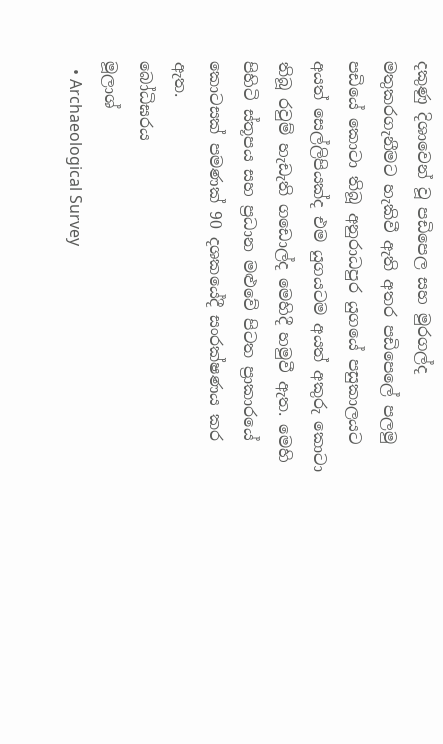දකුණු දිශාවෙන් වූ පඩිපෙල සහ මුරගල්ද මතුකරගැනීමට හැකිවී ඇති අතර පඩිපෙලේ පලමු පඩියේ කොටා තිබූ අනුරාධපුර යුගයේ පසුකාලයට අයත් සෙල්ලිපියක්ද එම යුගයටම අයත් අකුරු කොටා තිබූ රවුම් හැඩැති ගඩොල්ද මෙහිදී හමුවී ඇත. මෙහි පිහිටි ස්තූපය සහ ප්‍රධාන මළුවේ පිටත ප්‍රාකාරයේ කොටසක් පමණක් 90 දශකයේදී සංරක්ෂණය කර ඇත.
බෝධිඝරය
මූලාශ්‍
  • Archaeological Survey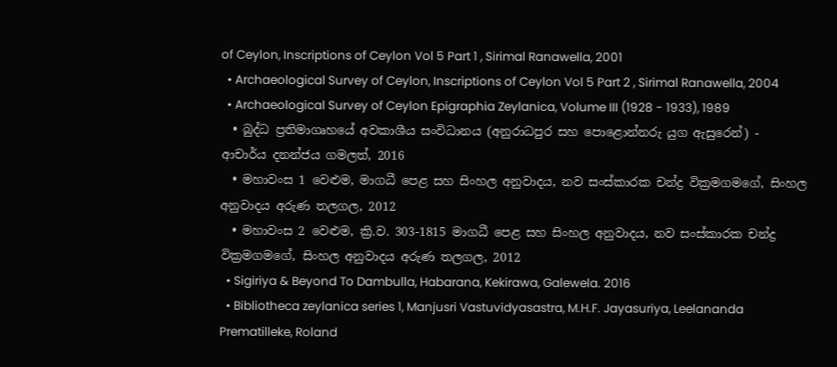of Ceylon, Inscriptions of Ceylon Vol 5 Part 1 , Sirimal Ranawella, 2001
  • Archaeological Survey of Ceylon, Inscriptions of Ceylon Vol 5 Part 2 , Sirimal Ranawella, 2004
  • Archaeological Survey of Ceylon Epigraphia Zeylanica, Volume III (1928 - 1933), 1989
  • බුද්ධ ප්‍රතිමාගෘහයේ අවකාශීය සංවිධානය (අනුරාධපුර සහ පොළොන්නරු යුග ඇසුරෙන්) - ආචාර්ය දනන්ජය ගමලත්, 2016
  • මහාවංස 1 වෙළුම, මාගධී පෙළ සහ සිංහල අනුවාදය, නව සංස්කාරක චන්ද්‍ර වික්‍රමගමගේ, සිංහල අනුවාදය අරුණ තලගල, 2012
  • මහාවංස 2 වෙළුම, ක්‍රි.ව. 303-1815 මාගධී පෙළ සහ සිංහල අනුවාදය, නව සංස්කාරක චන්ද්‍ර වික්‍රමගමගේ, සිංහල අනුවාදය අරුණ තලගල, 2012
  • Sigiriya & Beyond To Dambulla, Habarana, Kekirawa, Galewela. 2016
  • Bibliotheca zeylanica series 1, Manjusri Vastuvidyasastra, M.H.F. Jayasuriya, Leelananda Prematilleke, Roland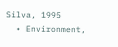Silva, 1995
  • Environment,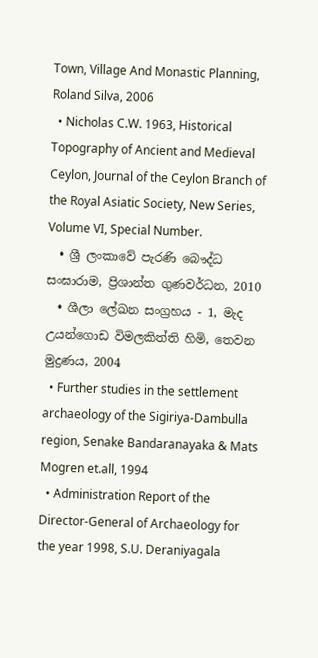Town, Village And Monastic Planning, Roland Silva, 2006
  • Nicholas C.W. 1963, Historical Topography of Ancient and Medieval Ceylon, Journal of the Ceylon Branch of the Royal Asiatic Society, New Series, Volume VI, Special Number.
  • ශ්‍රී ලංකාවේ පැරණි බෞද්ධ සංඝාරාම, ප්‍රිශාන්ත ගුණවර්ධන, 2010
  • ශීලා ලේඛන සංග්‍රහය - 1, මැද උයන්ගොඩ විමලකිත්ති හිමි, තෙවන මුද්‍රණය, 2004
  • Further studies in the settlement archaeology of the Sigiriya-Dambulla region, Senake Bandaranayaka & Mats Mogren et.all, 1994
  • Administration Report of the Director-General of Archaeology for the year 1998, S.U. Deraniyagala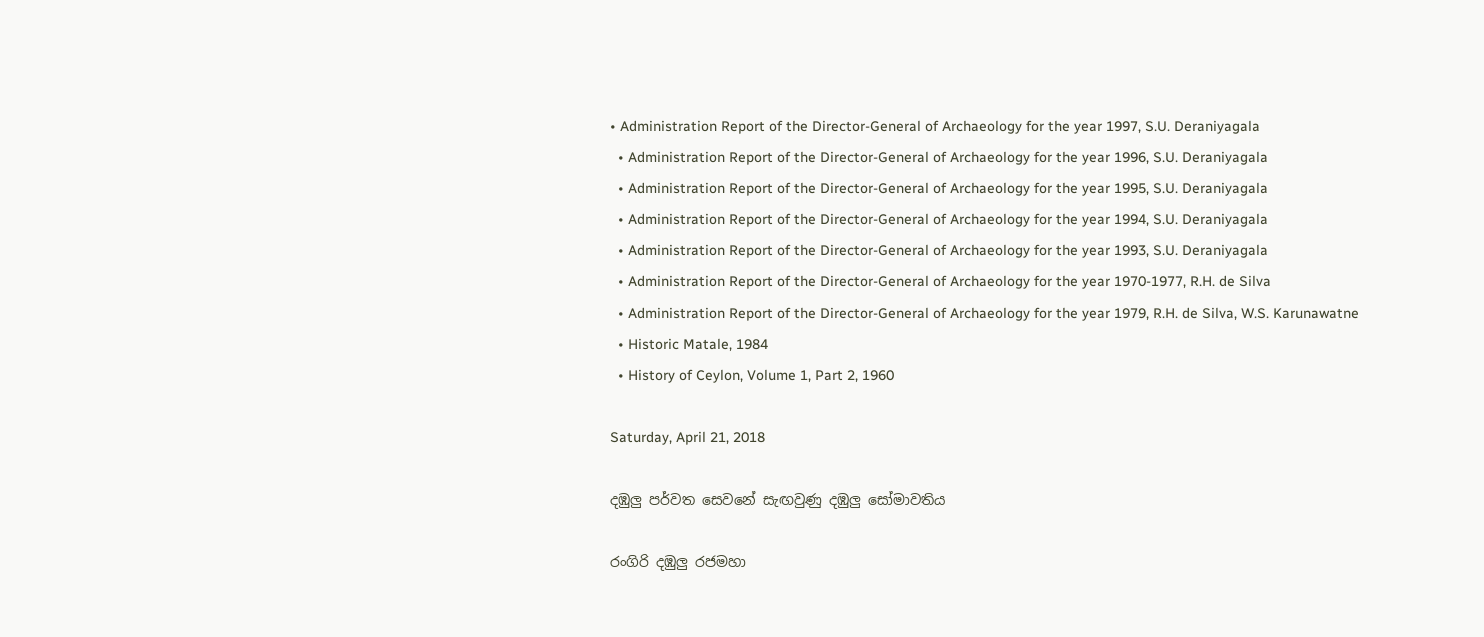• Administration Report of the Director-General of Archaeology for the year 1997, S.U. Deraniyagala
  • Administration Report of the Director-General of Archaeology for the year 1996, S.U. Deraniyagala
  • Administration Report of the Director-General of Archaeology for the year 1995, S.U. Deraniyagala
  • Administration Report of the Director-General of Archaeology for the year 1994, S.U. Deraniyagala
  • Administration Report of the Director-General of Archaeology for the year 1993, S.U. Deraniyagala
  • Administration Report of the Director-General of Archaeology for the year 1970-1977, R.H. de Silva
  • Administration Report of the Director-General of Archaeology for the year 1979, R.H. de Silva, W.S. Karunawatne
  • Historic Matale, 1984
  • History of Ceylon, Volume 1, Part 2, 1960

Saturday, April 21, 2018

දඹුලු පර්වත සෙවනේ සැඟවුණු දඹුලු සෝමාවතිය

රංගිරි දඹුලු රජමහා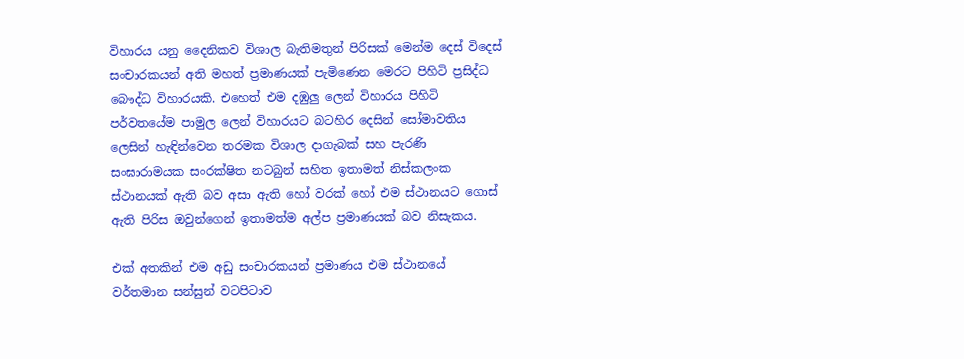විහාරය යනු දෛනිකව විශාල බැතිමතුන් පිරිසක් මෙන්ම දෙස් විදෙස් සංචාරකයන් අති මහත් ප්‍රමාණයක් පැමිණෙන මෙරට පිහිටි ප්‍රසිද්ධ බෞද්ධ විහාරයකි. එහෙත් එම දඹුලු ලෙන් විහාරය පිහිටි පර්වතයේම පාමුල ලෙන් විහාරයට බටහිර දෙසින් සෝමාවතිය ලෙසින් හැඳින්වෙන තරමක විශාල දාගැබක් සහ පැරණි සංඝාරාමයක සංරක්ෂිත නටබුන් සහිත ඉතාමත් නිස්කලංක ස්ථානයක් ඇති බව අසා ඇති හෝ වරක් හෝ එම ස්ථානයට ගොස් ඇති පිරිස ඔවුන්ගෙන් ඉතාමත්ම අල්ප ප්‍රමාණයක් බව නිසැකය.

එක් අතකින් එම අඩු සංචාරකයන් ප්‍රමාණය එම ස්ථානයේ වර්තමාන සන්සුන් වටපිටාව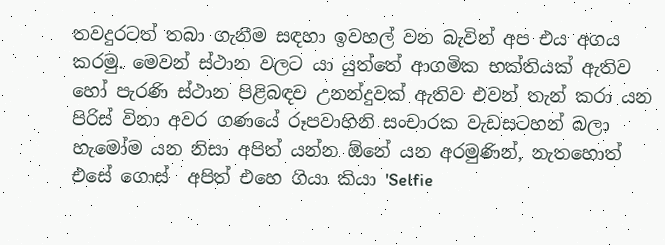තවදුරටත් තබා ගැනීම සඳහා ඉවහල් වන බැවින් අප එය අගය කරමු. මෙවන් ස්ථාන වලට යා යුත්තේ ආගමික භක්තියක් ඇතිව හෝ පැරණි ස්ථාන පිළිබඳව උනන්දුවක් ඇතිව එවන් තැන් කරා යන පිරිස් විනා අවර ගණයේ රූපවාහිනි සංචාරක වැඩසටහන් බලා හැමෝම යන නිසා අපිත් යන්න ඕනේ යන අරමුණින්, නැතහොත් එසේ ගොස්  අපිත් එහෙ ගියා කියා 'Selfie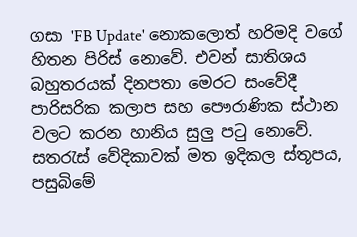ගසා 'FB Update' නොකලොත් හරිමදි වගේ හිතන පිරිස් නොවේ. එවන් සාතිශය බහුතරයක් දිනපතා මෙරට සංවේදී පාරිසරික කලාප සහ පෞරාණික ස්ථාන වලට කරන හානිය සුලු පටු නොවේ.
සතරැස් වේදිකාවක් මත ඉදිකල ස්තූපය, පසුබිමේ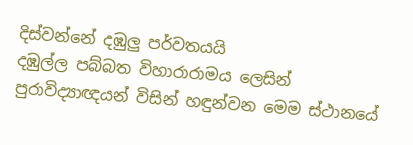දිස්වන්නේ දඹුලු පර්වතයයි
දඹුල්ල පබ්බත විහාරාරාමය ලෙසින් පුරාවිද්‍යාඥයන් විසින් හඳුන්වන මෙම ස්ථානයේ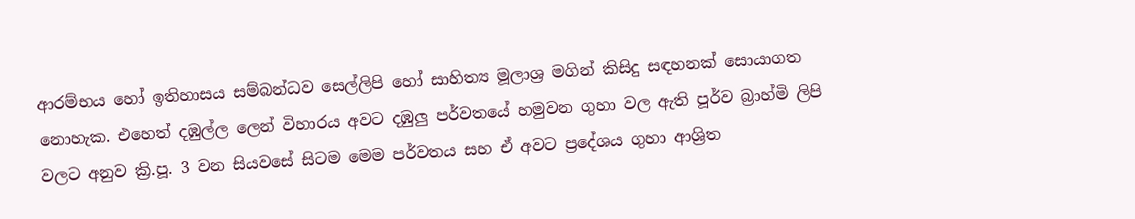ආරම්භය හෝ ඉතිහාසය සම්බන්ධව සෙල්ලිපි හෝ සාහිත්‍ය මූලාශ්‍ර මගින් කිසිදු සඳහනක් සොයාගත නොහැක. එහෙත් දඹුල්ල ලෙන් විහාරය අවට දඹුලු පර්වතයේ හමුවන ගුහා වල ඇති පූර්ව බ්‍රාහ්මි ලිපි වලට අනුව ක්‍රි.පූ. 3 වන සියවසේ සිටම මෙම පර්වතය සහ ඒ අවට ප්‍රදේශය ගුහා ආශ්‍රිත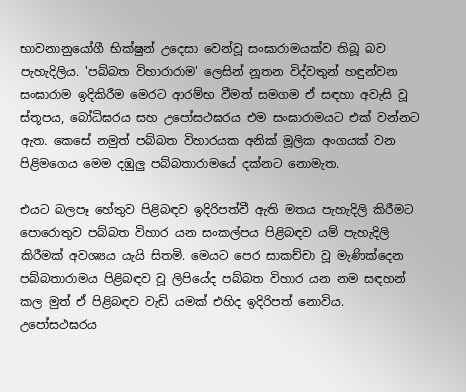භාවනානුයෝගී භික්ෂුන් උදෙසා වෙන්වූ සංඝාරාමයක්ව තිබූ බව පැහැදිලිය. 'පබ්බත විහාරාරාම' ලෙසින් නූතන විද්වතුන් හඳුන්වන සංඝාරාම ඉදිකිරීම මෙරට ආරම්භ වීමත් සමගම ඒ සඳහා අවැසි වූ ස්තූපය, බෝධිඝරය සහ උපෝසථඝරය එම සංඝාරාමයට එක් වන්නට ඇත. කෙසේ නමුත් පබ්බත විහාරයක අනික් මූලික අංගයක් වන පිළිමගෙය මෙම දඹුලු පබ්බතාරාමයේ දක්නට නොමැත.

එයට බලපෑ හේතුව පිළිබඳව ඉදිරිපත්වී ඇති මතය පැහැදිලි කිරීමට පොරොතුව පබ්බත විහාර යන සංකල්පය පිළිබඳව යම් පැහැදිලි කිරීමක් අවශ්‍යය යැයි සිතමි. මෙයට පෙර සාකච්චා වූ මැණික්දෙන පබ්බතාරාමය පිළිබඳව වූ ලිපියේද පබ්බත විහාර යන නම සඳහන් කල මුත් ඒ පිළිබඳව වැඩි යමක් එහිද ඉදිරිපත් නොවිය.
උපෝසථඝරය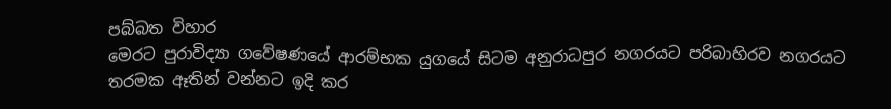පබ්බත විහාර
මෙරට පුරාවිද්‍යා ගවේෂණයේ ආරම්භක යුගයේ සිටම අනුරාධපුර නගරයට පරිබාහිරව නගරයට තරමක ඈතින් වන්නට ඉදි කර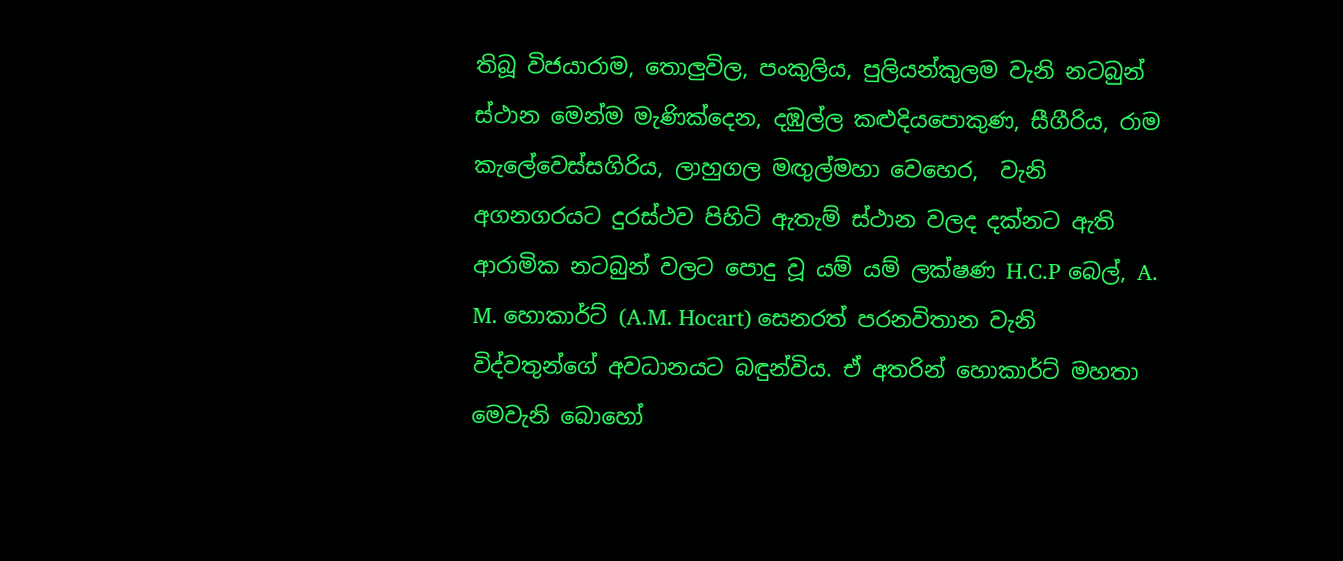තිබූ විජයාරාම, තොලුවිල, පංකුලිය, පුලියන්කුලම වැනි නටබුන් ස්ථාන මෙන්ම මැණික්දෙන, දඹුල්ල කළුදියපොකුණ, සීගීරිය, රාම කැලේවෙස්සගිරිය, ලාහුගල මඟුල්මහා වෙහෙර,  වැනි අගනගරයට දුරස්ථව පිහිටි ඇතැම් ස්ථාන වලද දක්නට ඇති ආරාමික නටබුන් වලට පොදු වූ යම් යම් ලක්ෂණ H.C.P බෙල්, A. M. හොකාර්ට් (A.M. Hocart) සෙනරත් පරනවිතාන වැනි විද්වතුන්ගේ අවධානයට බඳුන්විය. ඒ අතරින් හොකාර්ට් මහතා මෙවැනි බොහෝ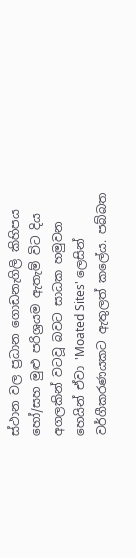ස්ථාන වල ප්‍රධාන ගොඩනැගිලි කිහිපය හෝ/සහ මුළු පරිශ්‍රයම ඇතැම් විට දිය අගලකින් වටවූ බවට සාධක හමුවන හෙයින් ඒවා 'Moated Sites' ලෙසින් වර්ගීකරණයකට ඇතුලත් කලේය. පබ්බත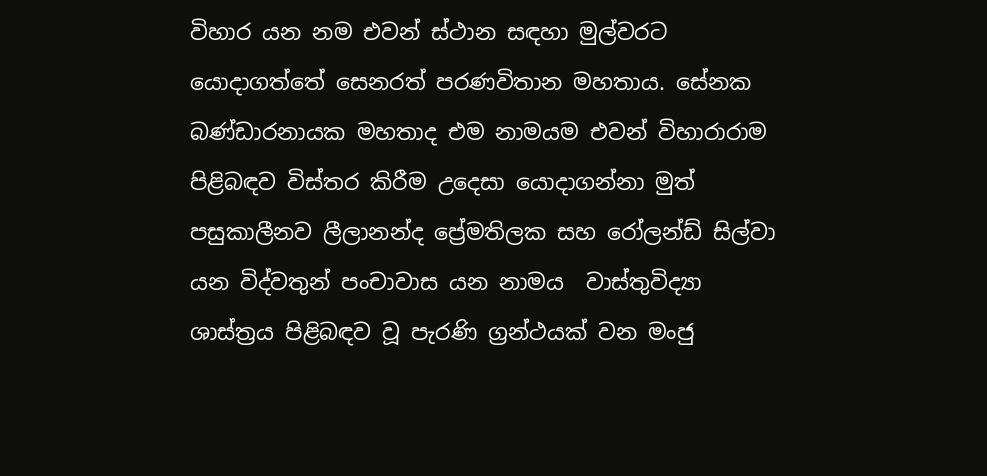විහාර යන නම එවන් ස්ථාන සඳහා මුල්වරට යොදාගත්තේ සෙනරත් පරණවිතාන මහතාය. සේනක බණ්ඩාරනායක මහතාද එම නාමයම එවන් විහාරාරාම පිළිබඳව විස්තර කිරීම උදෙසා යොදාගන්නා මුත් පසුකාලීනව ලීලානන්ද ප්‍රේමතිලක සහ රෝලන්ඩ් සිල්වා යන විද්වතුන් පංචාවාස යන නාමය  වාස්තුවිද්‍යා ශාස්ත්‍රය පිළිබඳව වූ පැරණි ග්‍රන්ථයක් වන මංජු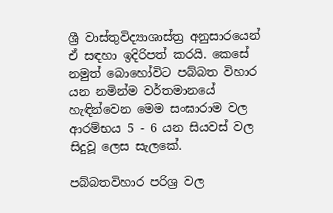ශ්‍රී වාස්තුවිද්‍යාශාස්ත්‍ර අනුසාරයෙන් ඒ සඳහා ඉදිරිපත් කරයි. කෙසේ නමුත් බොහෝවිට පබ්බත විහාර යන නමින්ම වර්තමානයේ හැඳින්වෙන මෙම සංඝාරාම වල ආරම්භය 5 - 6 යන සියවස් වල සිදුවූ ලෙස සැලකේ.

පබ්බතවිහාර පරිශ්‍ර වල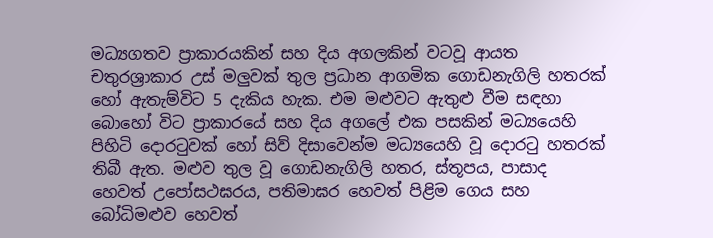මධ්‍යගතව ප්‍රාකාරයකින් සහ දිය අගලකින් වටවූ ආයත චතුරශ්‍රාකාර උස් මලුවක් තුල ප්‍රධාන ආගමික ගොඩනැගිලි හතරක් හෝ ඇතැම්විට 5 දැකිය හැක. එම මළුවට ඇතුළු වීම සඳහා බොහෝ විට ප්‍රාකාරයේ සහ දිය අගලේ එක පසකින් මධ්‍යයෙහි පිහිටි දොරටුවක් හෝ සිව් දිසාවෙන්ම මධ්‍යයෙහි වූ දොරටු හතරක් තිබී ඇත. මළුව තුල වූ ගොඩනැගිලි හතර, ස්තූපය, පාසාද හෙවත් උපෝසථඝරය, පතිමාඝර හෙවත් පිළිම ගෙය සහ බෝධිමළුව හෙවත්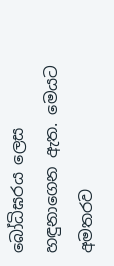බෝධිඝරය ලෙස හඳුනාගෙන ඇත. මෙයට අමතරව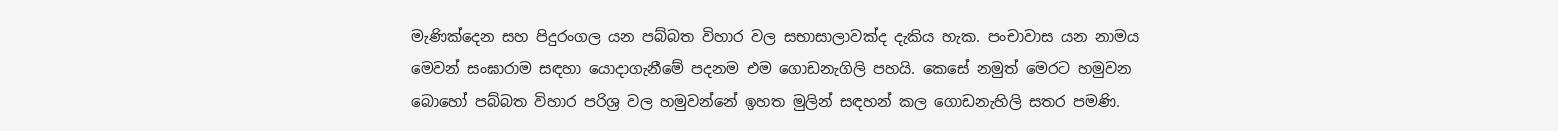මැණික්දෙන සහ පිදුරංගල යන පබ්බත විහාර වල සභාසාලාවක්ද දැකිය හැක. පංචාවාස යන නාමය මෙවන් සංඝාරාම සඳහා යොදාගැනීමේ පදනම එම ගොඩනැගිලි පහයි. කෙසේ නමුත් මෙරට හමුවන බොහෝ පබ්බත විහාර පරිශ්‍ර වල හමුවන්නේ ඉහත මුලින් සඳහන් කල ගොඩනැහිලි සතර පමණි.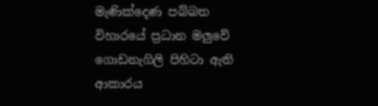මැණික්දෙණ පබ්බත විහාරයේ ප්‍රධාන මලුවේ ගොඩනැගිලි පිහිටා ඇති ආකාරය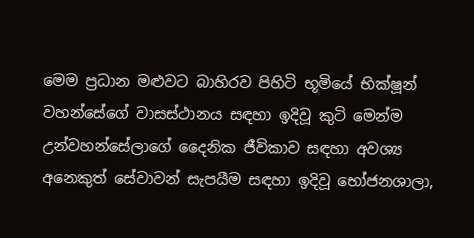මෙම ප්‍රධාන මළුවට බාහිරව පිහිටි භූමියේ භික්ෂූන් වහන්සේගේ වාසස්ථානය සඳහා ඉදිවූ කුටි මෙන්ම උන්වහන්සේලාගේ දෛනික ජීවිකාව සඳහා අවශ්‍ය අනෙකුත් සේවාවන් සැපයීම සඳහා ඉදිවූ භෝජනශාලා,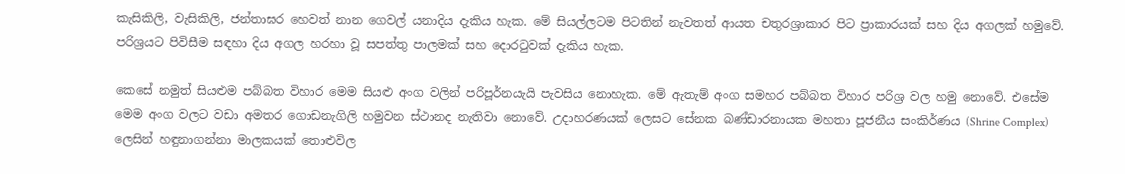කැසිකිලි, වැසිකිලි, ජන්තාඝර හෙවත් නාන ගෙවල් යනාදිය දැකිය හැක. මේ සියල්ලටම පිටතින් නැවතත් ආයත චතුරශ්‍රාකාර පිට ප්‍රාකාරයක් සහ දිය අගලක් හමුවේ. පරිශ්‍රයට පිවිසීම සඳහා දිය අගල හරහා වූ සපත්තු පාලමක් සහ දොරටුවක් දැකිය හැක.

කෙසේ නමුත් සියළුම පබ්බත විහාර මෙම සියළු අංග වලින් පරිපූර්නයැයි පැවසිය නොහැක. මේ ඇතැම් අංග සමහර පබ්බත විහාර පරිශ්‍ර වල හමු නොවේ. එසේම මෙම අංග වලට වඩා අමතර ගොඩනැගිලි හමුවන ස්ථානද නැතිවා නොවේ. උදාහරණයක් ලෙසට සේනක බණ්ඩාරනායක මහතා පූජනීය සංකිර්ණය (Shrine Complex) ලෙසින් හඳුනාගන්නා මාලකයක් තොළුවිල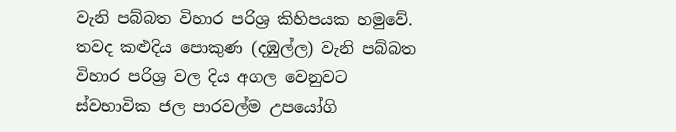වැනි පබ්බත විහාර පරිශ්‍ර කිහිපයක හමුවේ. තවද කළුදිය පොකුණ (දඹුල්ල) වැනි පබ්බත විහාර පරිශ්‍ර වල දිය අගල වෙනුවට ස්වභාවික ජල පාරවල්ම උපයෝගි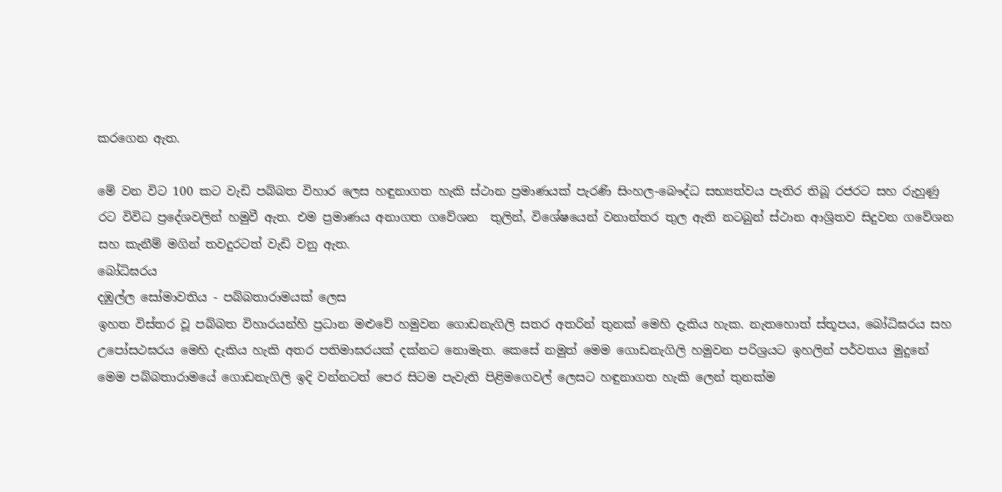කරගෙන ඇත.

මේ වන විට 100 කට වැඩි පබ්බත විහාර ලෙස හඳුනාගත හැකි ස්ථාන ප්‍රමාණයක් පැරණි සිංහල-බෞද්ධ සභ්‍යත්වය පැතිර තිබූ රජරට සහ රුහුණු රට විවිධ ප්‍රදේශවලින් හමුවී ඇත. එම ප්‍රමාණය අනාගත ගවේශන  තුලින්, විශේෂයෙන් වනාන්තර තුල ඇති නටබුන් ස්ථාන ආශ්‍රිතව සිදුවන ගවේශන සහ කැනීම් මගින් තවදුරටත් වැඩි වනු ඇත.
බෝධිඝරය
දඹුල්ල සෝමාවතිය - පබ්බතාරාමයක් ලෙස
ඉහත විස්තර වූ පබ්බත විහාරයන්හි ප්‍රධාන මළුවේ හමුවන ගොඩනැගිලි සතර අතරින් තුනක් මෙහි දැකිය හැක. නැතහොත් ස්තූපය, බෝධිඝරය සහ උපෝසථඝරය මෙහි දැකිය හැකි අතර පතිමාඝරයක් දක්නට නොමැත. කෙසේ නමුත් මෙම ගොඩනැගිලි හමුවන පරිශ්‍රයට ඉහලින් පර්වතය මුදුනේ මෙම පබ්බතාරාමයේ ගොඩනැගිලි ඉදි වන්නටත් පෙර සිටම පැවැති පිළිමගෙවල් ලෙසට හඳුනාගත හැකි ලෙන් තුනක්ම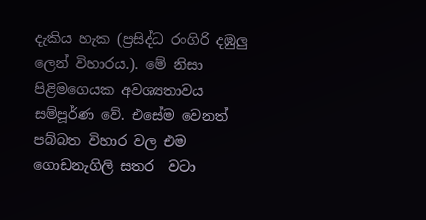දැකිය හැක (ප්‍රසිද්ධ රංගිරි දඹුලු ලෙන් විහාරය.). මේ නිසා පිළිමගෙයක අවශ්‍යතාවය සම්පූර්ණ වේ. එසේම වෙනත් පබ්බත විහාර වල එම ගොඩනැගිලි සතර  වටා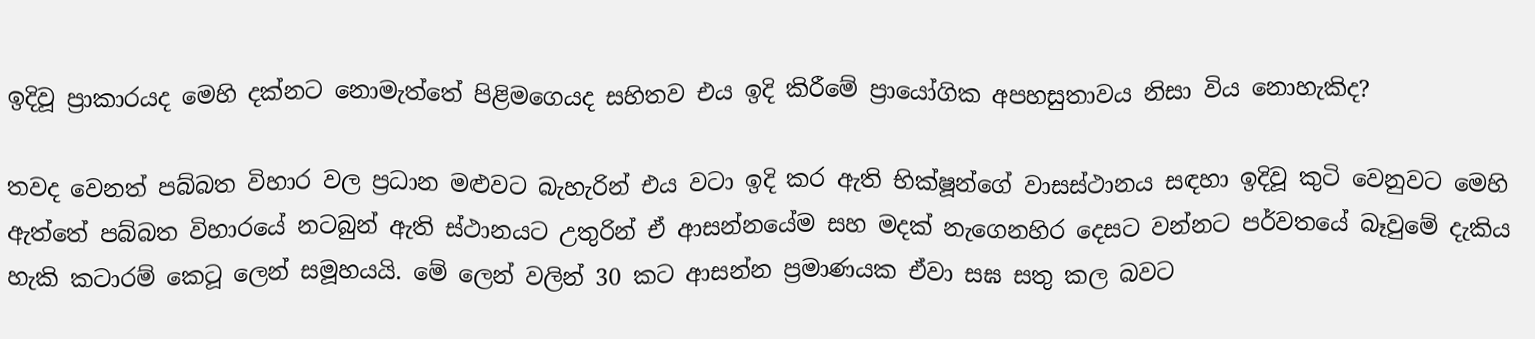ඉදිවූ ප්‍රාකාරයද මෙහි දක්නට නොමැත්තේ පිළිමගෙයද සහිතව එය ඉදි කිරීමේ ප්‍රායෝගික අපහසුතාවය නිසා විය නොහැකිද?

තවද වෙනත් පබ්බත විහාර වල ප්‍රධාන මළුවට බැහැරින් එය වටා ඉදි කර ඇති භික්ෂූන්ගේ වාසස්ථානය සඳහා ඉදිවූ කුටි වෙනුවට මෙහි ඇත්තේ පබ්බත විහාරයේ නටබුන් ඇති ස්ථානයට උතුරින් ඒ ආසන්නයේම සහ මදක් නැගෙනහිර දෙසට වන්නට පර්වතයේ බෑවුමේ දැකිය හැකි කටාරම් කෙටූ ලෙන් සමූහයයි. මේ ලෙන් වලින් 30 කට ආසන්න ප්‍රමාණයක ඒවා සඝ සතු කල බවට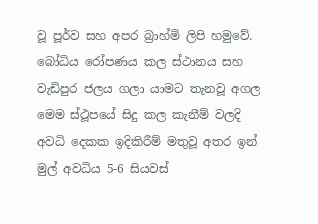වූ පූර්ව සහ අපර බ්‍රාහ්මි ලිපි හමුවේ.
බෝධිය රෝපණය කල ස්ථානය සහ වැඩිපුර ජලය ගලා යාමට තැනවූ අගල
මෙම ස්ථූපයේ සිදු කල කැනීම් වලදි අවධි දෙකක ඉදිකිරීම් මතුවූ අතර ඉන් මුල් අවධිය 5-6 සියවස්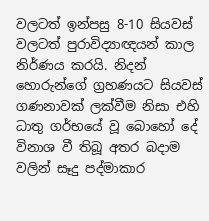වලටත් ඉන්පසු 8-10 සියවස් වලටත් පුරාවිද්‍යාඥයන් කාල නිර්ණය කරයි. නිදන් හොරුන්ගේ ග්‍රහණයට සියවස් ගණනාවක් ලක්වීම නිසා එහි ධාතු ගර්භයේ වූ බොහෝ දේ විනාශ වී තිබූ අතර බදාම වලින් සෑදු පද්මාකාර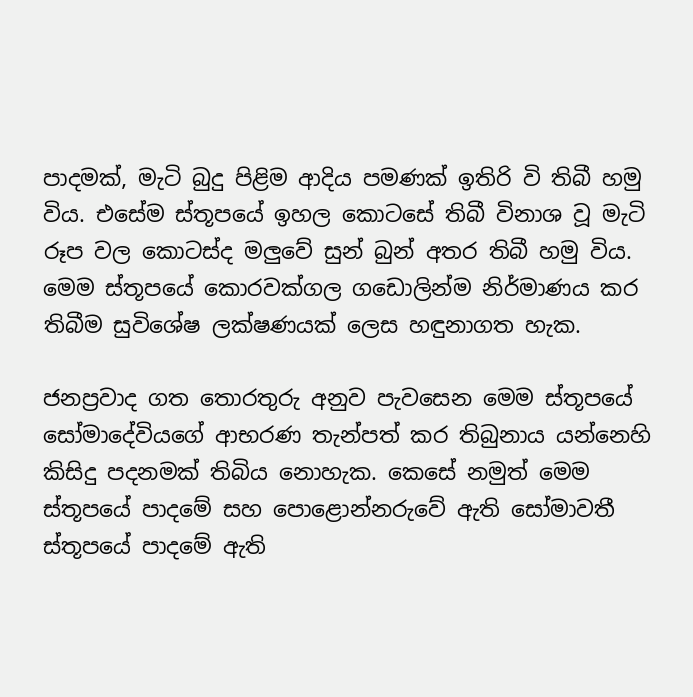පාදමක්, මැටි බුදු පිළිම ආදිය පමණක් ඉතිරි වි තිබී හමු විය. එසේම ස්තූපයේ ඉහල කොටසේ තිබී විනාශ වූ මැටි රූප වල කොටස්ද මලුවේ සුන් බුන් අතර තිබී හමු විය. මෙම ස්තූපයේ කොරවක්ගල ගඩොලින්ම නිර්මාණය කර තිබීම සුවිශේෂ ලක්ෂණයක් ලෙස හඳුනාගත හැක.

ජනප්‍රවාද ගත තොරතුරු අනුව පැවසෙන මෙම ස්තූපයේ සෝමාදේවියගේ ආභරණ තැන්පත් කර තිබුනාය යන්නෙහි කිසිදු පදනමක් තිබිය නොහැක. කෙසේ නමුත් මෙම ස්තූපයේ පාදමේ සහ පොළොන්නරුවේ ඇති සෝමාවතී ස්තූපයේ පාදමේ ඇති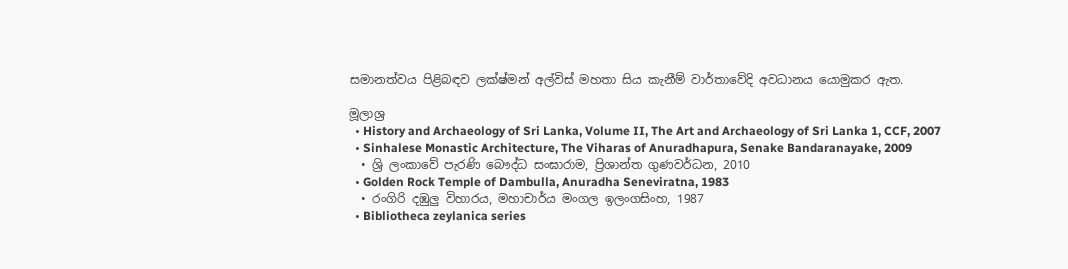සමානත්වය පිළිබඳව ලක්ෂ්මන් අල්විස් මහතා සිය කැනීම් වාර්තාවේදි අවධානය යොමුකර ඇත.

මූලාශ්‍ර
  • History and Archaeology of Sri Lanka, Volume II, The Art and Archaeology of Sri Lanka 1, CCF, 2007
  • Sinhalese Monastic Architecture, The Viharas of Anuradhapura, Senake Bandaranayake, 2009
  • ශ්‍රි ලංකාවේ පැරණි බෞද්ධ සංඝාරාම, ප්‍රිශාන්ත ගුණවර්ධන, 2010
  • Golden Rock Temple of Dambulla, Anuradha Seneviratna, 1983
  • රංගිරි දඹුලු විහාරය, මහාචාර්ය මංගල ඉලංගසිංහ, 1987
  • Bibliotheca zeylanica series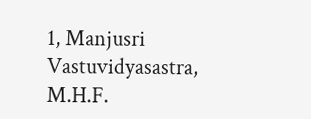1, Manjusri Vastuvidyasastra, M.H.F.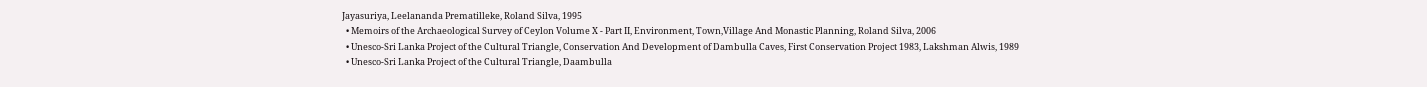Jayasuriya, Leelananda Prematilleke, Roland Silva, 1995
  • Memoirs of the Archaeological Survey of Ceylon Volume X - Part II, Environment, Town,Village And Monastic Planning, Roland Silva, 2006
  • Unesco-Sri Lanka Project of the Cultural Triangle, Conservation And Development of Dambulla Caves, First Conservation Project 1983, Lakshman Alwis, 1989
  • Unesco-Sri Lanka Project of the Cultural Triangle, Daambulla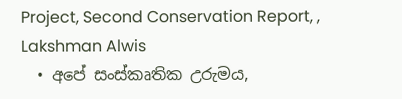Project, Second Conservation Report, , Lakshman Alwis
  • අපේ සංස්කෘතික උරුමය,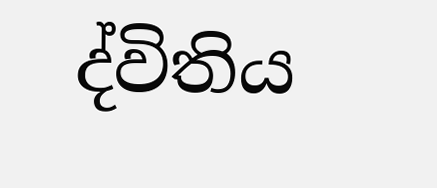ද්විතිය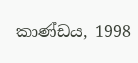කාණ්ඩය, 1998